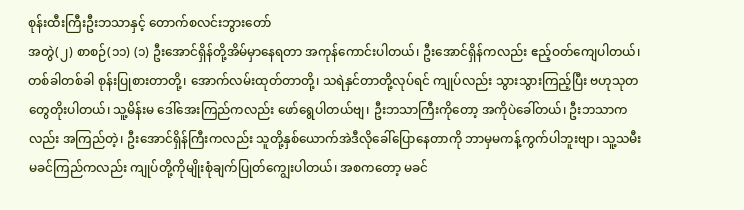စုန်းထီးကြီးဦးဘသာနှင့် တောက်စလင်းဘွားတော်
အတွဲ(၂) စာစဉ်(၁၁) (၁) ဦးအောင်ရှိန်တို့အိမ်မှာနေရတာ အကုန်ကောင်းပါတယ်၊ ဦးအောင်ရှိန်ကလည်း ဧည့်ဝတ်ကျေပါတယ်၊ တစ်ခါတစ်ခါ စုန်းပြုစားတာတို့၊ အောက်လမ်းထုတ်တာတို့၊ သရဲနှင်တာတို့လုပ်ရင် ကျုပ်လည်း သွားသွားကြည့်ပြီး ဗဟုသုတတွေတိုးပါတယ်၊ သူ့မိန်းမ ဒေါ်အေးကြည်ကလည်း ဖော်ရွေပါတယ်ဗျ၊ ဦးဘသာကြီးကိုတော့ အကိုပဲခေါ်တယ်၊ ဦးဘသာကလည်း အကြည်တဲ့၊ ဦးအောင်ရှိန်ကြီးကလည်း သူတို့နှစ်ယောက်အဲဒီလိုခေါ်ပြောနေတာကို ဘာမှမကန့်ကွက်ပါဘူးဗျာ၊ သူ့သမီးမခင်ကြည်ကလည်း ကျုပ်တို့ကိုမျိုးစုံချက်ပြုတ်ကျွေးပါတယ်၊ အစကတော့ မခင်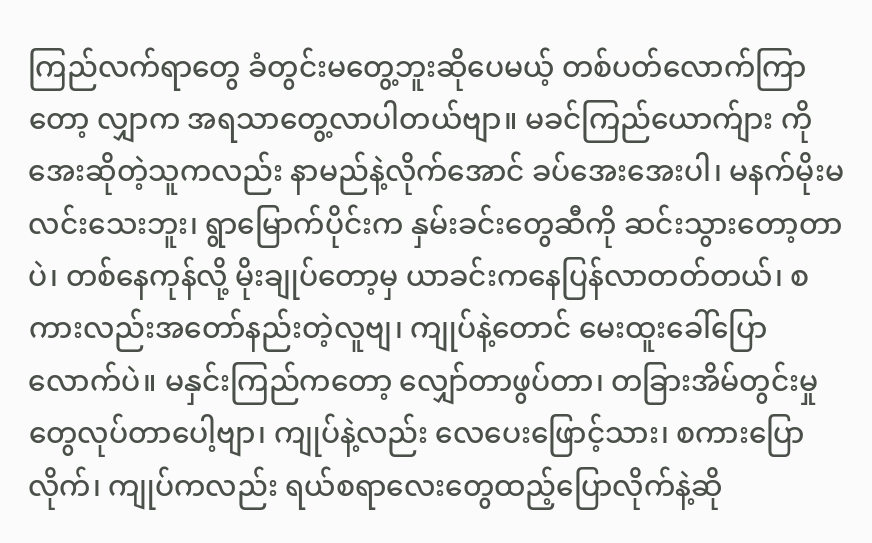ကြည်လက်ရာတွေ ခံတွင်းမတွေ့ဘူးဆိုပေမယ့် တစ်ပတ်လောက်ကြာတော့ လျှာက အရသာတွေ့လာပါတယ်ဗျာ။ မခင်ကြည်ယောက်ျား ကိုအေးဆိုတဲ့သူကလည်း နာမည်နဲ့လိုက်အောင် ခပ်အေးအေးပါ၊ မနက်မိုးမလင်းသေးဘူး၊ ရွာမြောက်ပိုင်းက နှမ်းခင်းတွေဆီကို ဆင်းသွားတော့တာပဲ၊ တစ်နေကုန်လို့ မိုးချုပ်တော့မှ ယာခင်းကနေပြန်လာတတ်တယ်၊ စကားလည်းအတော်နည်းတဲ့လူဗျ၊ ကျုပ်နဲ့တောင် မေးထူးခေါ်ပြောလောက်ပဲ။ မနှင်းကြည်ကတော့ လျှော်တာဖွပ်တာ၊ တခြားအိမ်တွင်းမှုတွေလုပ်တာပေါ့ဗျာ၊ ကျုပ်နဲ့လည်း လေပေးဖြောင့်သား၊ စကားပြောလိုက်၊ ကျုပ်ကလည်း ရယ်စရာလေးတွေထည့်ပြောလိုက်နဲ့ဆို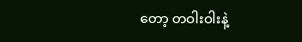တော့ တဝါးဝါးနဲ့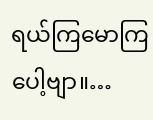ရယ်ကြမောကြပေါ့ဗျာ။…